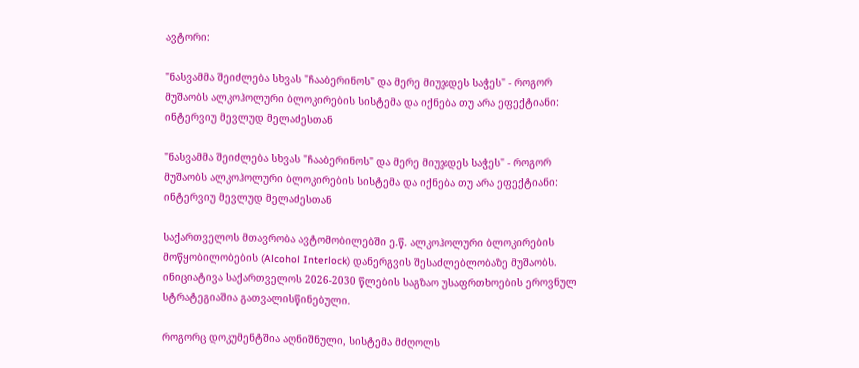ავტორი:

"ნასვამმა შეიძლება სხვას "ჩააბერინოს" და მერე მიუჯდეს საჭეს" - როგორ მუშაობს ალკოჰოლური ბლოკირების სისტემა და იქნება თუ არა ეფექტიანი: ინტერვიუ მევლუდ მელაძესთან

"ნასვამმა შეიძლება სხვას "ჩააბერინოს" და მერე მიუჯდეს საჭეს" - როგორ მუშაობს ალკოჰოლური ბლოკირების სისტემა და იქნება თუ არა ეფექტიანი: ინტერვიუ მევლუდ მელაძესთან

საქართველოს მთავრობა ავტომობილებში ე.წ. ალკოჰოლური ბლოკირების მოწყობილობების (Alcohol Interlock) დანერგვის შესაძლებლობაზე მუშაობს. ინიციატივა საქართველოს 2026-2030 წლების საგზაო უსაფრთხოების ეროვნულ სტრატეგიაშია გათვალისწინებული.

როგორც დოკუმენტშია აღნიშნული, სისტემა მძღოლს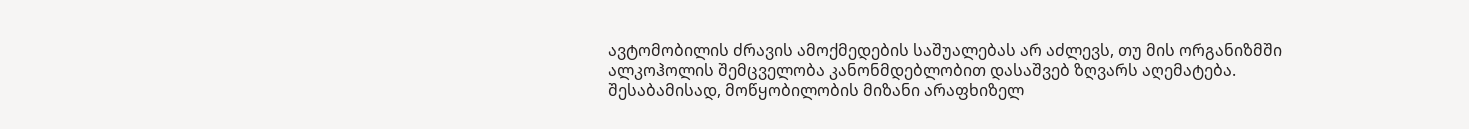ავტომობილის ძრავის ამოქმედების საშუალებას არ აძლევს, თუ მის ორგანიზმში ალკოჰოლის შემცველობა კანონმდებლობით დასაშვებ ზღვარს აღემატება. შესაბამისად, მოწყობილობის მიზანი არაფხიზელ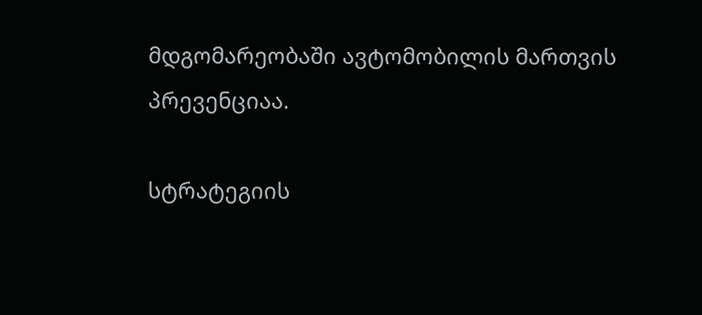მდგომარეობაში ავტომობილის მართვის პრევენციაა.

სტრატეგიის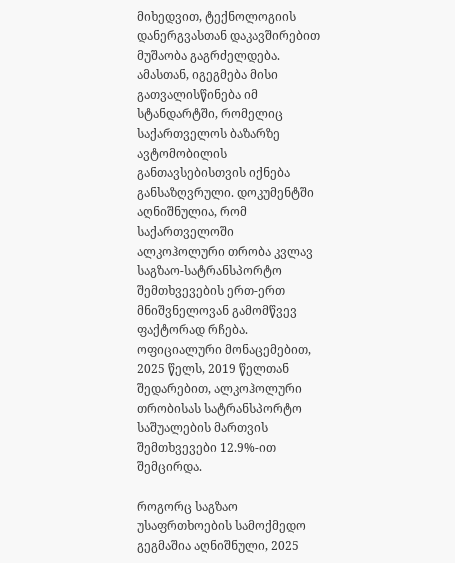მიხედვით, ტექნოლოგიის დანერგვასთან დაკავშირებით მუშაობა გაგრძელდება. ამასთან, იგეგმება მისი გათვალისწინება იმ სტანდარტში, რომელიც საქართველოს ბაზარზე ავტომობილის განთავსებისთვის იქნება განსაზღვრული. დოკუმენტში აღნიშნულია, რომ საქართველოში ალკოჰოლური თრობა კვლავ საგზაო-სატრანსპორტო შემთხვევების ერთ-ერთ მნიშვნელოვან გამომწვევ ფაქტორად რჩება. ოფიციალური მონაცემებით, 2025 წელს, 2019 წელთან შედარებით, ალკოჰოლური თრობისას სატრანსპორტო საშუალების მართვის შემთხვევები 12.9%-ით შემცირდა.

როგორც საგზაო უსაფრთხოების სამოქმედო გეგმაშია აღნიშნული, 2025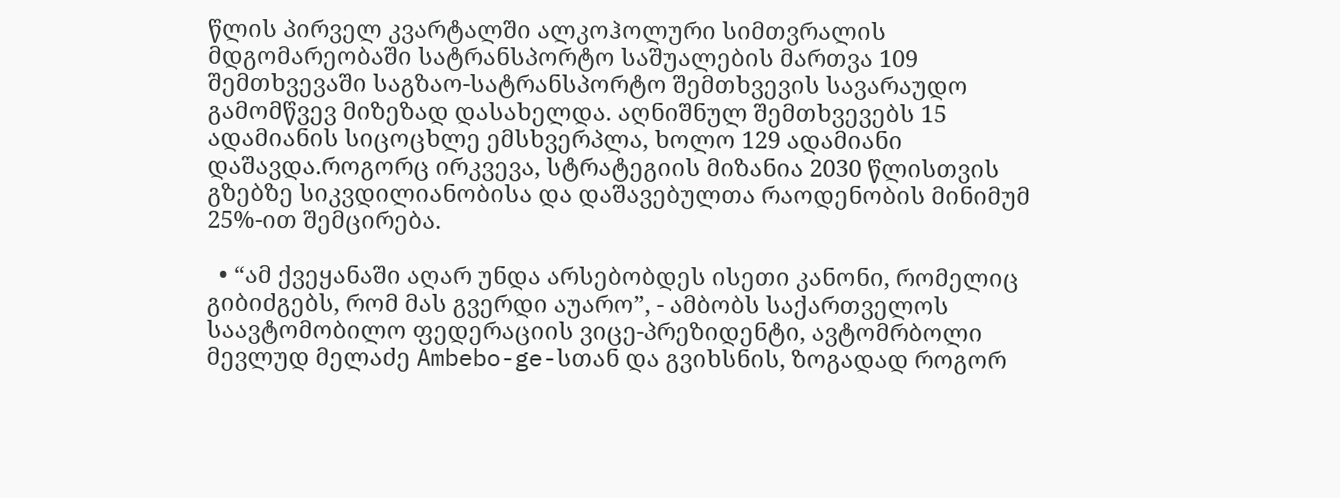წლის პირველ კვარტალში ალკოჰოლური სიმთვრალის მდგომარეობაში სატრანსპორტო საშუალების მართვა 109 შემთხვევაში საგზაო-სატრანსპორტო შემთხვევის სავარაუდო გამომწვევ მიზეზად დასახელდა. აღნიშნულ შემთხვევებს 15 ადამიანის სიცოცხლე ემსხვერპლა, ხოლო 129 ადამიანი დაშავდა.როგორც ირკვევა, სტრატეგიის მიზანია 2030 წლისთვის გზებზე სიკვდილიანობისა და დაშავებულთა რაოდენობის მინიმუმ 25%-ით შემცირება.

  • “ამ ქვეყანაში აღარ უნდა არსებობდეს ისეთი კანონი, რომელიც გიბიძგებს, რომ მას გვერდი აუარო”, - ამბობს საქართველოს საავტომობილო ფედერაციის ვიცე-პრეზიდენტი, ავტომრბოლი მევლუდ მელაძე Ambebo-ge-სთან და გვიხსნის, ზოგადად როგორ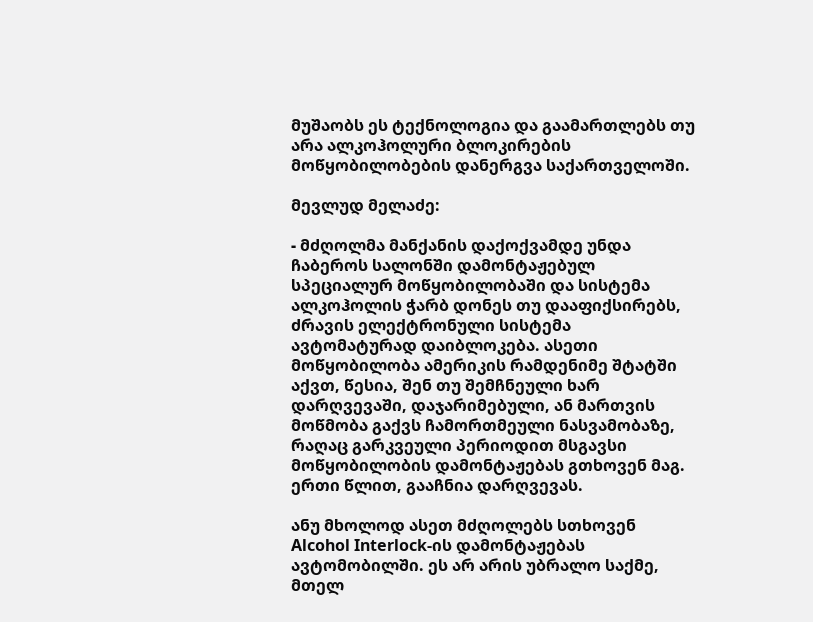მუშაობს ეს ტექნოლოგია და გაამართლებს თუ არა ალკოჰოლური ბლოკირების მოწყობილობების დანერგვა საქართველოში.

მევლუდ მელაძე:

- მძღოლმა მანქანის დაქოქვამდე უნდა ჩაბეროს სალონში დამონტაჟებულ სპეციალურ მოწყობილობაში და სისტემა ალკოჰოლის ჭარბ დონეს თუ დააფიქსირებს, ძრავის ელექტრონული სისტემა ავტომატურად დაიბლოკება. ასეთი მოწყობილობა ამერიკის რამდენიმე შტატში აქვთ, წესია, შენ თუ შემჩნეული ხარ დარღვევაში, დაჯარიმებული, ან მართვის მოწმობა გაქვს ჩამორთმეული ნასვამობაზე, რაღაც გარკვეული პერიოდით მსგავსი მოწყობილობის დამონტაჟებას გთხოვენ მაგ. ერთი წლით, გააჩნია დარღვევას.

ანუ მხოლოდ ასეთ მძღოლებს სთხოვენ Alcohol Interlock-ის დამონტაჟებას ავტომობილში. ეს არ არის უბრალო საქმე, მთელ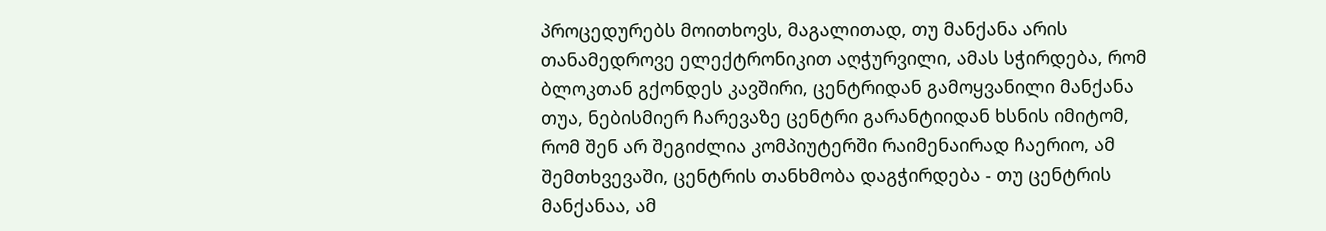პროცედურებს მოითხოვს, მაგალითად, თუ მანქანა არის თანამედროვე ელექტრონიკით აღჭურვილი, ამას სჭირდება, რომ ბლოკთან გქონდეს კავშირი, ცენტრიდან გამოყვანილი მანქანა თუა, ნებისმიერ ჩარევაზე ცენტრი გარანტიიდან ხსნის იმიტომ, რომ შენ არ შეგიძლია კომპიუტერში რაიმენაირად ჩაერიო, ამ შემთხვევაში, ცენტრის თანხმობა დაგჭირდება - თუ ცენტრის მანქანაა, ამ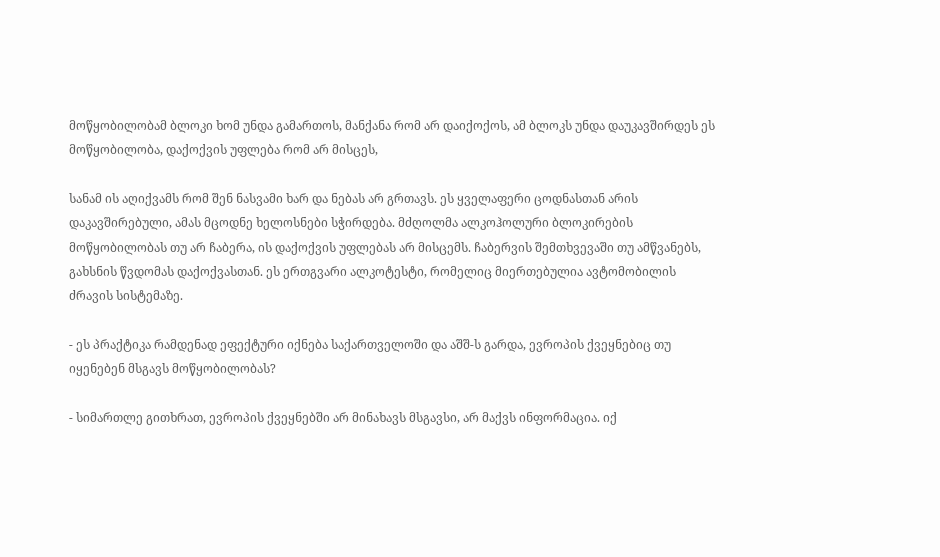მოწყობილობამ ბლოკი ხომ უნდა გამართოს, მანქანა რომ არ დაიქოქოს, ამ ბლოკს უნდა დაუკავშირდეს ეს მოწყობილობა, დაქოქვის უფლება რომ არ მისცეს,

სანამ ის აღიქვამს რომ შენ ნასვამი ხარ და ნებას არ გრთავს. ეს ყველაფერი ცოდნასთან არის დაკავშირებული, ამას მცოდნე ხელოსნები სჭირდება. მძღოლმა ალკოჰოლური ბლოკირების მოწყობილობას თუ არ ჩაბერა, ის დაქოქვის უფლებას არ მისცემს. ჩაბერვის შემთხვევაში თუ ამწვანებს, გახსნის წვდომას დაქოქვასთან. ეს ერთგვარი ალკოტესტი, რომელიც მიერთებულია ავტომობილის ძრავის სისტემაზე.

- ეს პრაქტიკა რამდენად ეფექტური იქნება საქართველოში და აშშ-ს გარდა, ევროპის ქვეყნებიც თუ იყენებენ მსგავს მოწყობილობას?

- სიმართლე გითხრათ, ევროპის ქვეყნებში არ მინახავს მსგავსი, არ მაქვს ინფორმაცია. იქ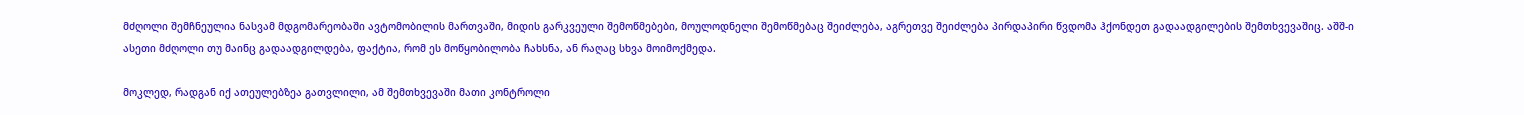მძღოლი შემჩნეულია ნასვამ მდგომარეობაში ავტომობილის მართვაში, მიდის გარკვეული შემოწმებები, მოულოდნელი შემოწმებაც შეიძლება, აგრეთვე შეიძლება პირდაპირი წვდომა ჰქონდეთ გადაადგილების შემთხვევაშიც. აშშ-ი ასეთი მძღოლი თუ მაინც გადაადგილდება, ფაქტია, რომ ეს მოწყობილობა ჩახსნა, ან რაღაც სხვა მოიმოქმედა.

მოკლედ, რადგან იქ ათეულებზეა გათვლილი, ამ შემთხვევაში მათი კონტროლი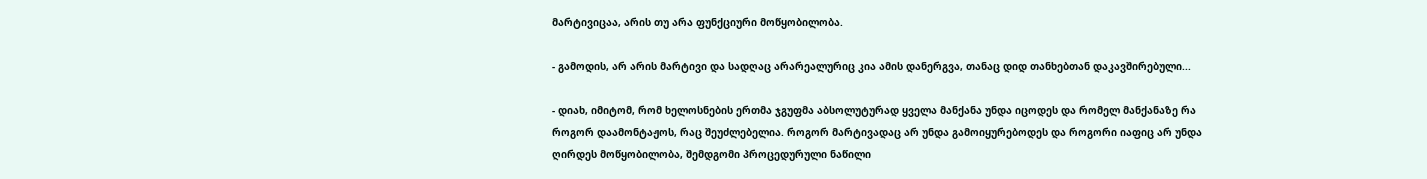მარტივიცაა, არის თუ არა ფუნქციური მოწყობილობა.

- გამოდის, არ არის მარტივი და სადღაც არარეალურიც კია ამის დანერგვა, თანაც დიდ თანხებთან დაკავშირებული...

- დიახ, იმიტომ, რომ ხელოსნების ერთმა ჯგუფმა აბსოლუტურად ყველა მანქანა უნდა იცოდეს და რომელ მანქანაზე რა როგორ დაამონტაჟოს, რაც შეუძლებელია. როგორ მარტივადაც არ უნდა გამოიყურებოდეს და როგორი იაფიც არ უნდა ღირდეს მოწყობილობა, შემდგომი პროცედურული ნაწილი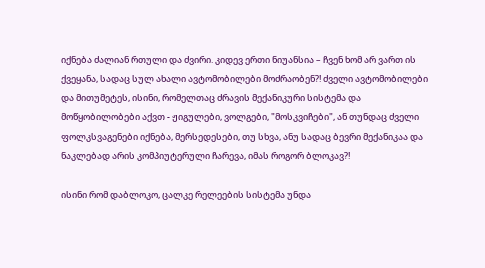იქნება ძალიან რთული და ძვირი. კიდევ ერთი ნიუანსია – ჩვენ ხომ არ ვართ ის ქვეყანა, სადაც სულ ახალი ავტომობილები მოძრაობენ?! ძველი ავტომობილები და მითუმეტეს, ისინი, რომელთაც ძრავის მექანიკური სისტემა და მოწყობილობები აქვთ - ჟიგულები, ვოლგები, "მოსკვიჩები", ან თუნდაც ძველი ფოლკსვაგენები იქნება, მერსედესები, თუ სხვა, ანუ სადაც ბევრი მექანიკაა და ნაკლებად არის კომპიუტერული ჩარევა, იმას როგორ ბლოკავ?!

ისინი რომ დაბლოკო, ცალკე რელეების სისტემა უნდა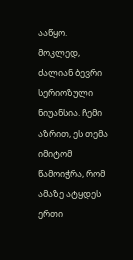ააწყო. მოკლედ, ძალიან ბევრი სერიოზული ნიუანსია. ჩემი აზრით, ეს თემა იმიტომ წამოიჭრა, რომ ამაზე ატყდეს ერთი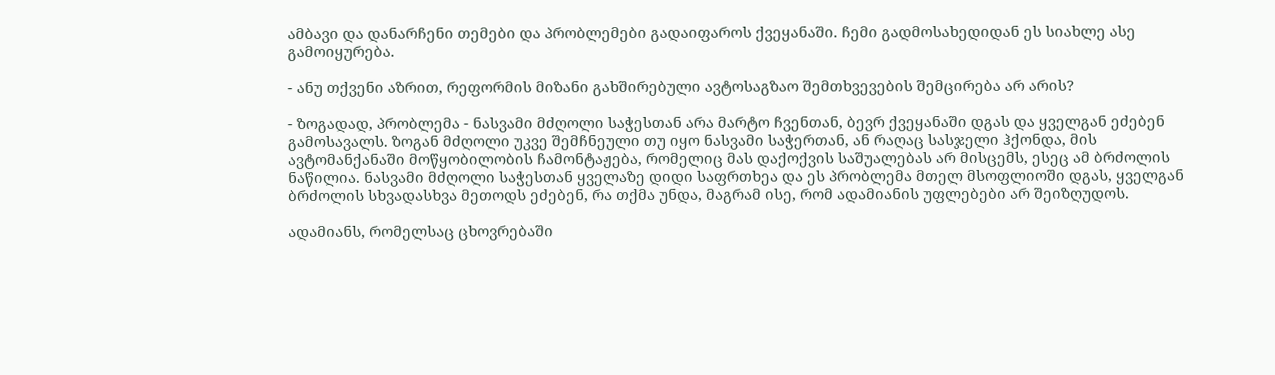ამბავი და დანარჩენი თემები და პრობლემები გადაიფაროს ქვეყანაში. ჩემი გადმოსახედიდან ეს სიახლე ასე გამოიყურება.

- ანუ თქვენი აზრით, რეფორმის მიზანი გახშირებული ავტოსაგზაო შემთხვევების შემცირება არ არის?

- ზოგადად, პრობლემა - ნასვამი მძღოლი საჭესთან არა მარტო ჩვენთან, ბევრ ქვეყანაში დგას და ყველგან ეძებენ გამოსავალს. ზოგან მძღოლი უკვე შემჩნეული თუ იყო ნასვამი საჭერთან, ან რაღაც სასჯელი ჰქონდა, მის ავტომანქანაში მოწყობილობის ჩამონტაჟება, რომელიც მას დაქოქვის საშუალებას არ მისცემს, ესეც ამ ბრძოლის ნაწილია. ნასვამი მძღოლი საჭესთან ყველაზე დიდი საფრთხეა და ეს პრობლემა მთელ მსოფლიოში დგას, ყველგან ბრძოლის სხვადასხვა მეთოდს ეძებენ, რა თქმა უნდა, მაგრამ ისე, რომ ადამიანის უფლებები არ შეიზღუდოს.

ადამიანს, რომელსაც ცხოვრებაში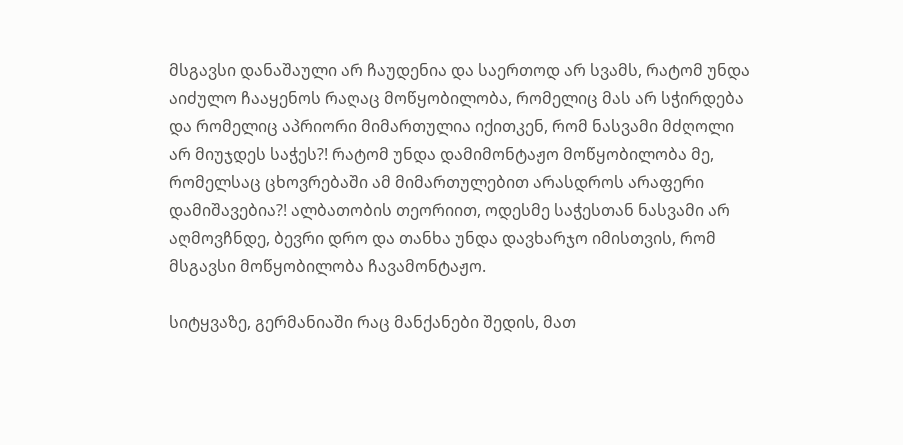მსგავსი დანაშაული არ ჩაუდენია და საერთოდ არ სვამს, რატომ უნდა აიძულო ჩააყენოს რაღაც მოწყობილობა, რომელიც მას არ სჭირდება და რომელიც აპრიორი მიმართულია იქითკენ, რომ ნასვამი მძღოლი არ მიუჯდეს საჭეს?! რატომ უნდა დამიმონტაჟო მოწყობილობა მე, რომელსაც ცხოვრებაში ამ მიმართულებით არასდროს არაფერი დამიშავებია?! ალბათობის თეორიით, ოდესმე საჭესთან ნასვამი არ აღმოვჩნდე, ბევრი დრო და თანხა უნდა დავხარჯო იმისთვის, რომ მსგავსი მოწყობილობა ჩავამონტაჟო.

სიტყვაზე, გერმანიაში რაც მანქანები შედის, მათ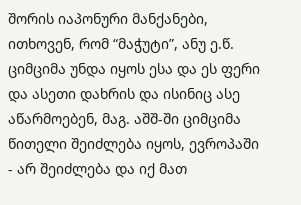შორის იაპონური მანქანები, ითხოვენ, რომ “მაჭუტი”, ანუ ე.წ. ციმციმა უნდა იყოს ესა და ეს ფერი და ასეთი დახრის და ისინიც ასე აწარმოებენ, მაგ. აშშ-ში ციმციმა წითელი შეიძლება იყოს, ევროპაში - არ შეიძლება და იქ მათ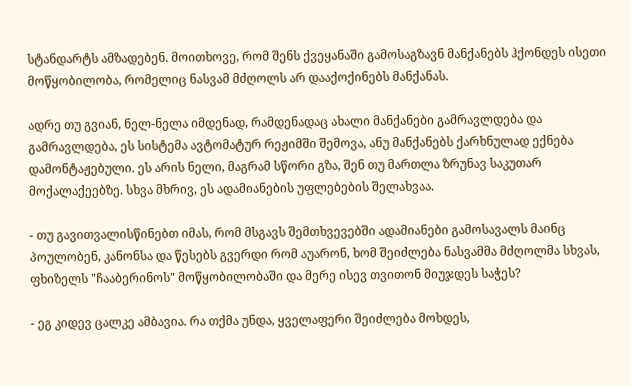სტანდარტს ამზადებენ. მოითხოვე, რომ შენს ქვეყანაში გამოსაგზავნ მანქანებს ჰქონდეს ისეთი მოწყობილობა, რომელიც ნასვამ მძღოლს არ დააქოქინებს მანქანას.

ადრე თუ გვიან, ნელ-ნელა იმდენად, რამდენადაც ახალი მანქანები გამრავლდება და გამრავლდება, ეს სისტემა ავტომატურ რეჟიმში შემოვა, ანუ მანქანებს ქარხნულად ექნება დამონტაჟებული. ეს არის ნელი, მაგრამ სწორი გზა, შენ თუ მართლა ზრუნავ საკუთარ მოქალაქეებზე. სხვა მხრივ, ეს ადამიანების უფლებების შელახვაა.

- თუ გავითვალისწინებთ იმას, რომ მსგავს შემთხვევებში ადამიანები გამოსავალს მაინც პოულობენ, კანონსა და წესებს გვერდი რომ აუარონ, ხომ შეიძლება ნასვამმა მძღოლმა სხვას, ფხიზელს "ჩააბერინოს" მოწყობილობაში და მერე ისევ თვითონ მიუჯდეს საჭეს?

- ეგ კიდევ ცალკე ამბავია. რა თქმა უნდა, ყველაფერი შეიძლება მოხდეს,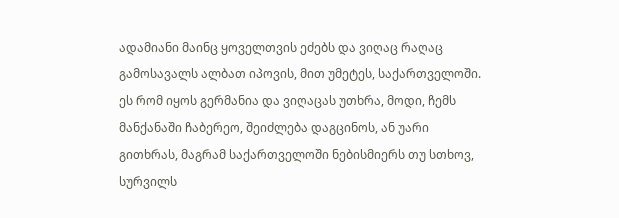ადამიანი მაინც ყოველთვის ეძებს და ვიღაც რაღაც გამოსავალს ალბათ იპოვის, მით უმეტეს, საქართველოში. ეს რომ იყოს გერმანია და ვიღაცას უთხრა, მოდი, ჩემს მანქანაში ჩაბერეო, შეიძლება დაგცინოს, ან უარი გითხრას, მაგრამ საქართველოში ნებისმიერს თუ სთხოვ, სურვილს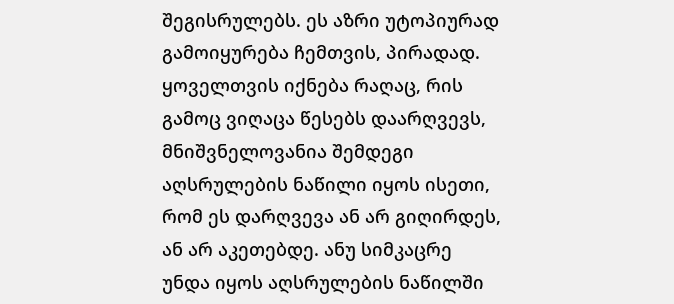შეგისრულებს. ეს აზრი უტოპიურად გამოიყურება ჩემთვის, პირადად. ყოველთვის იქნება რაღაც, რის გამოც ვიღაცა წესებს დაარღვევს, მნიშვნელოვანია შემდეგი აღსრულების ნაწილი იყოს ისეთი, რომ ეს დარღვევა ან არ გიღირდეს, ან არ აკეთებდე. ანუ სიმკაცრე უნდა იყოს აღსრულების ნაწილში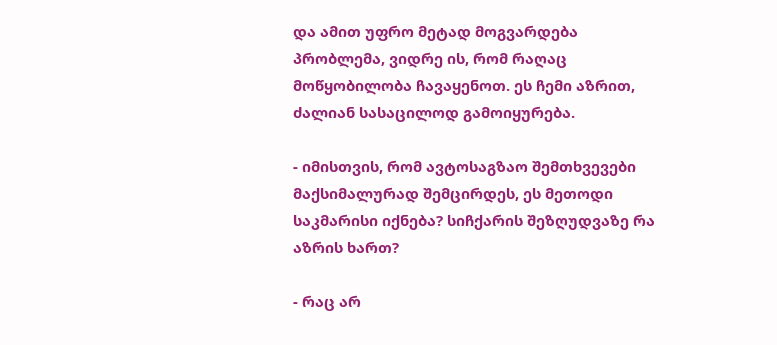და ამით უფრო მეტად მოგვარდება პრობლემა, ვიდრე ის, რომ რაღაც მოწყობილობა ჩავაყენოთ. ეს ჩემი აზრით, ძალიან სასაცილოდ გამოიყურება.

- იმისთვის, რომ ავტოსაგზაო შემთხვევები მაქსიმალურად შემცირდეს, ეს მეთოდი საკმარისი იქნება? სიჩქარის შეზღუდვაზე რა აზრის ხართ?

- რაც არ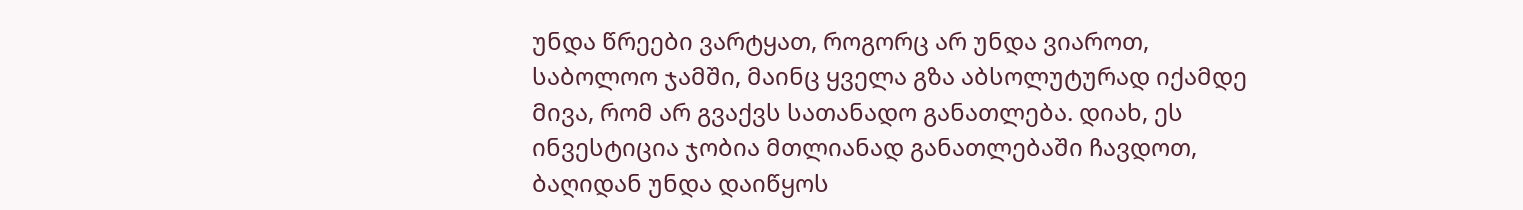უნდა წრეები ვარტყათ, როგორც არ უნდა ვიაროთ, საბოლოო ჯამში, მაინც ყველა გზა აბსოლუტურად იქამდე მივა, რომ არ გვაქვს სათანადო განათლება. დიახ, ეს ინვესტიცია ჯობია მთლიანად განათლებაში ჩავდოთ, ბაღიდან უნდა დაიწყოს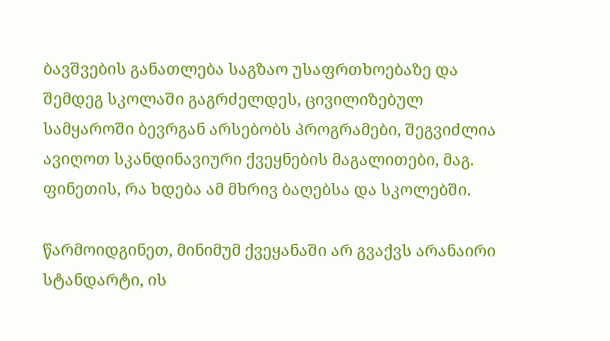ბავშვების განათლება საგზაო უსაფრთხოებაზე და შემდეგ სკოლაში გაგრძელდეს, ცივილიზებულ სამყაროში ბევრგან არსებობს პროგრამები, შეგვიძლია ავიღოთ სკანდინავიური ქვეყნების მაგალითები, მაგ. ფინეთის, რა ხდება ამ მხრივ ბაღებსა და სკოლებში.

წარმოიდგინეთ, მინიმუმ ქვეყანაში არ გვაქვს არანაირი სტანდარტი, ის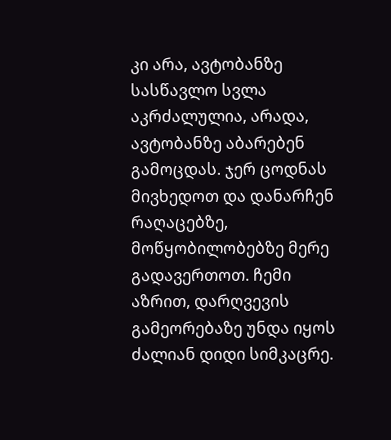კი არა, ავტობანზე სასწავლო სვლა აკრძალულია, არადა, ავტობანზე აბარებენ გამოცდას. ჯერ ცოდნას მივხედოთ და დანარჩენ რაღაცებზე, მოწყობილობებზე მერე გადავერთოთ. ჩემი აზრით, დარღვევის გამეორებაზე უნდა იყოს ძალიან დიდი სიმკაცრე.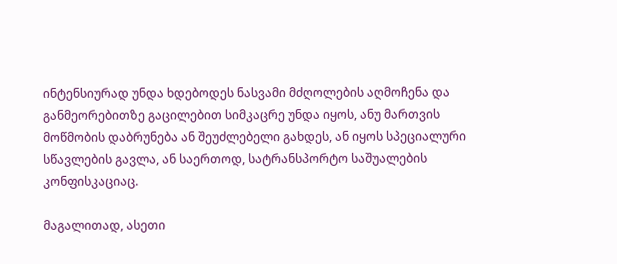ინტენსიურად უნდა ხდებოდეს ნასვამი მძღოლების აღმოჩენა და განმეორებითზე გაცილებით სიმკაცრე უნდა იყოს, ანუ მართვის მოწმობის დაბრუნება ან შეუძლებელი გახდეს, ან იყოს სპეციალური სწავლების გავლა, ან საერთოდ, სატრანსპორტო საშუალების კონფისკაციაც.

მაგალითად, ასეთი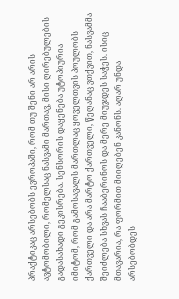პრაქტიკაც არსებობს ევროპაში, რომ თუ შენი არ არის ავტომობილი, რომელსაც ნასვამი მართავ, მისი ღირებულების გადასახადი გეკისრება. სენსორის დაყენება უტოპიურია იმიტომ, რომ გამოსავალს მართლაც ყოველთვის პოულობს ქართველი და არა მარტო ქართველი, წეღანაც ვთქვით, ნასვამმა შეიძლება სხვას ჩააბერინოს და მერე მიუჯდეს საჭეს. ისიც მთავარია, რა ფორმით მიიღებენ კანონს. აღარ უნდა არსებობდეს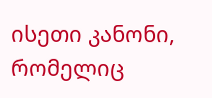ისეთი კანონი, რომელიც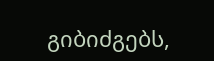გიბიძგებს,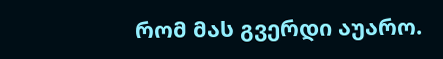რომ მას გვერდი აუარო.